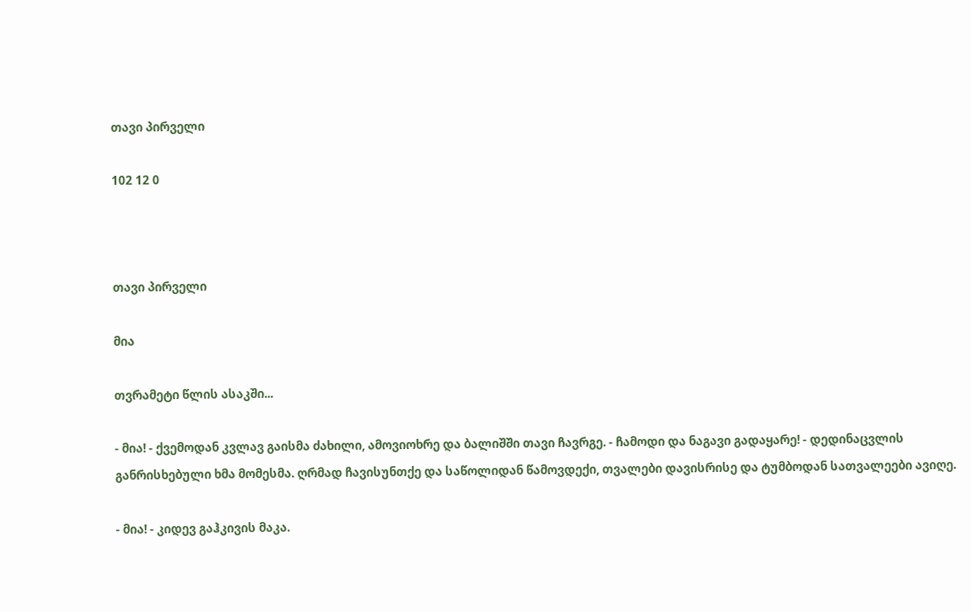თავი პირველი

102 12 0



თავი პირველი

მია

თვრამეტი წლის ასაკში...

- მია! - ქვემოდან კვლავ გაისმა ძახილი, ამოვიოხრე და ბალიშში თავი ჩავრგე. - ჩამოდი და ნაგავი გადაყარე! - დედინაცვლის განრისხებული ხმა მომესმა. ღრმად ჩავისუნთქე და საწოლიდან წამოვდექი, თვალები დავისრისე და ტუმბოდან სათვალეები ავიღე.

- მია! - კიდევ გაჰკივის მაკა.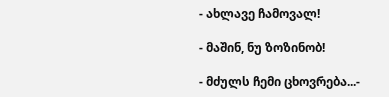- ახლავე ჩამოვალ!

- მაშინ, ნუ ზოზინობ!

- მძულს ჩემი ცხოვრება...-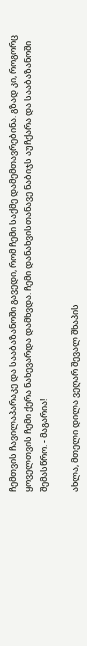ჩემთვის ჩავილაპარაკე და სააბაზანოში გავედი, რომ ჩემი საქმე დამემთავრებინა. გზად კი, როგორც ყოველთვის ჩემი ქერა ნახევარდა დამხვდა. ჩემი დანახვისთანავე ნაბიჯს აუჩქარა და სააბაზანოში შემასწრო. - მაგარია!

ახლა, მთელი დილა ვეღარ შევალ შხაპის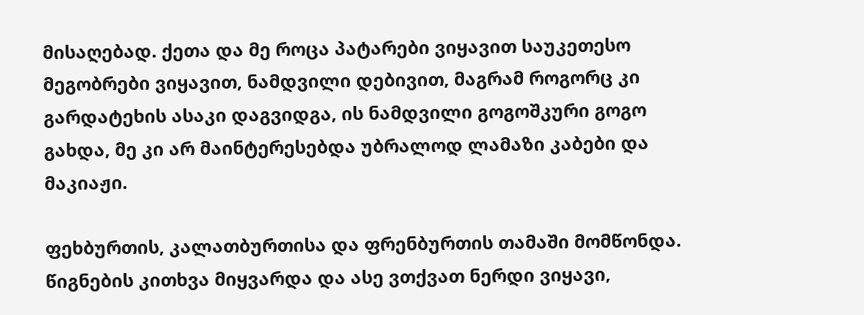მისაღებად. ქეთა და მე როცა პატარები ვიყავით საუკეთესო მეგობრები ვიყავით, ნამდვილი დებივით, მაგრამ როგორც კი გარდატეხის ასაკი დაგვიდგა, ის ნამდვილი გოგოშკური გოგო გახდა, მე კი არ მაინტერესებდა უბრალოდ ლამაზი კაბები და მაკიაჟი.

ფეხბურთის, კალათბურთისა და ფრენბურთის თამაში მომწონდა. წიგნების კითხვა მიყვარდა და ასე ვთქვათ ნერდი ვიყავი,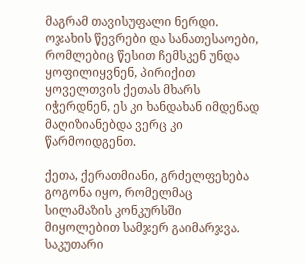მაგრამ თავისუფალი ნერდი. ოჯახის წევრები და სანათესაოები, რომლებიც წესით ჩემსკენ უნდა ყოფილიყვნენ, პირიქით ყოველთვის ქეთას მხარს იჭერდნენ, ეს კი ხანდახან იმდენად მაღიზიანებდა ვერც კი წარმოიდგენთ.

ქეთა, ქერათმიანი, გრძელფეხება გოგონა იყო, რომელმაც სილამაზის კონკურსში მიყოლებით სამჯერ გაიმარჯვა. საკუთარი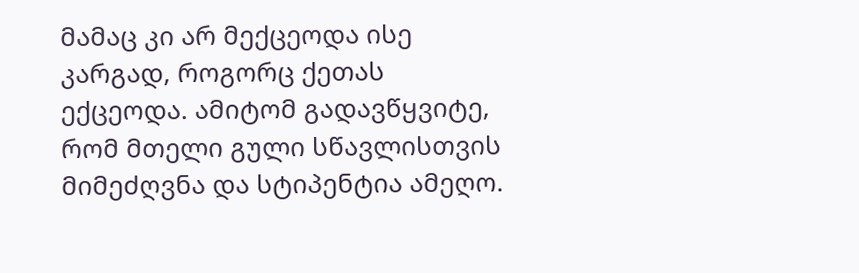მამაც კი არ მექცეოდა ისე კარგად, როგორც ქეთას ექცეოდა. ამიტომ გადავწყვიტე, რომ მთელი გული სწავლისთვის მიმეძღვნა და სტიპენტია ამეღო.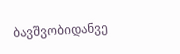ბავშვობიდანვე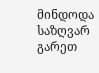მინდოდა საზღვარ გარეთ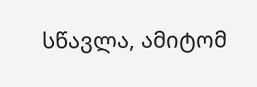სწავლა, ამიტომ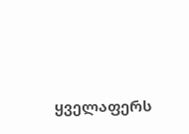ყველაფერს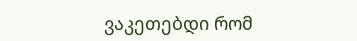ვაკეთებდი რომ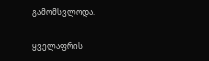გამომსვლოდა.

ყველაფრის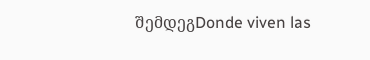შემდეგDonde viven las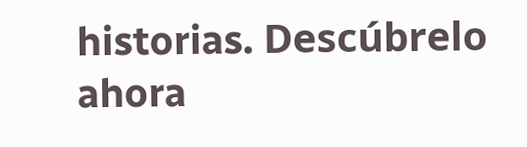historias. Descúbrelo ahora